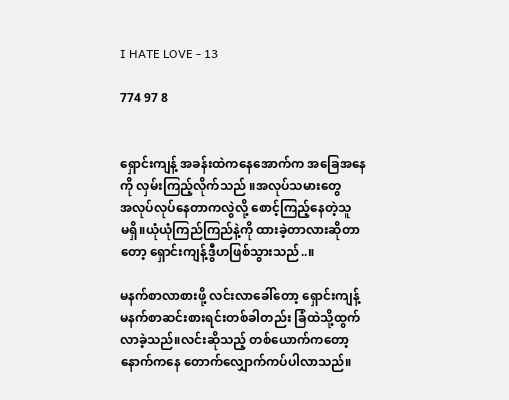I HATE LOVE - 13

774 97 8


ရှောင်းကျန့် အခန်းထဲကနေအောက်က အခြေအနေ
ကို လှမ်းကြည့်လိုက်သည် ။အလုပ်သမားတွေ
အလုပ်လုပ်နေတာကလွဲလို့ စောင့်ကြည့်နေတဲ့သူ
မရှိ။ယုံယုံကြည်ကြည်နဲ့ကို ထားခဲ့တာလားဆိုတာ
တော့ ရှောင်းကျန့်ဒွီဟဖြစ်သွားသည်..။

မနက်စာလာစားဖို့ လင်းလာခေါ်တော့ ရှောင်းကျန့်
မနက်စာဆင်းစားရင်းတစ်ခါတည်း ခြံထဲသို့ထွက်
လာခဲ့သည်။လင်းဆိုသည့် တစ်ယောက်ကတော့
နောက်ကနေ တောက်လျှောက်ကပ်ပါလာသည်။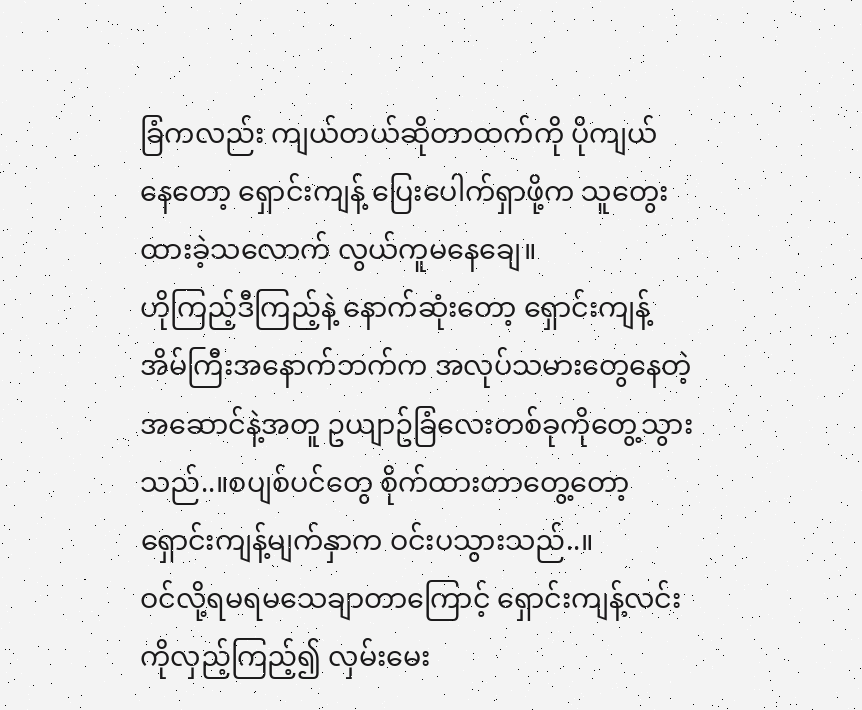ခြံကလည်း ကျယ်တယ်ဆိုတာထက်ကို ပိုကျယ်
နေတော့ ရှောင်းကျန့် ပြေးပေါက်ရှာဖို့က သူတွေး
ထားခဲ့သလောက် လွယ်ကူမနေချေ။
ဟိုကြည့်ဒီကြည့်နဲ့ နောက်ဆုံးတော့ ရှောင်းကျန့်
အိမ်ကြီးအနောက်ဘက်က အလုပ်သမားတွေနေတဲ့
အဆောင်နဲ့အတူ ဥယျာဥ်ခြံလေးတစ်ခုကိုတွေ့သွား
သည်..။စပျစ်ပင်တွေ စိုက်ထားတာတွေ့တော့
ရှောင်းကျန့်မျက်နှာက ဝင်းပသွားသည်..။
ဝင်လို့ရမရမသေချာတာကြောင့် ရှောင်းကျန့်လင်း
ကိုလှည့်ကြည့်၍ လှမ်းမေး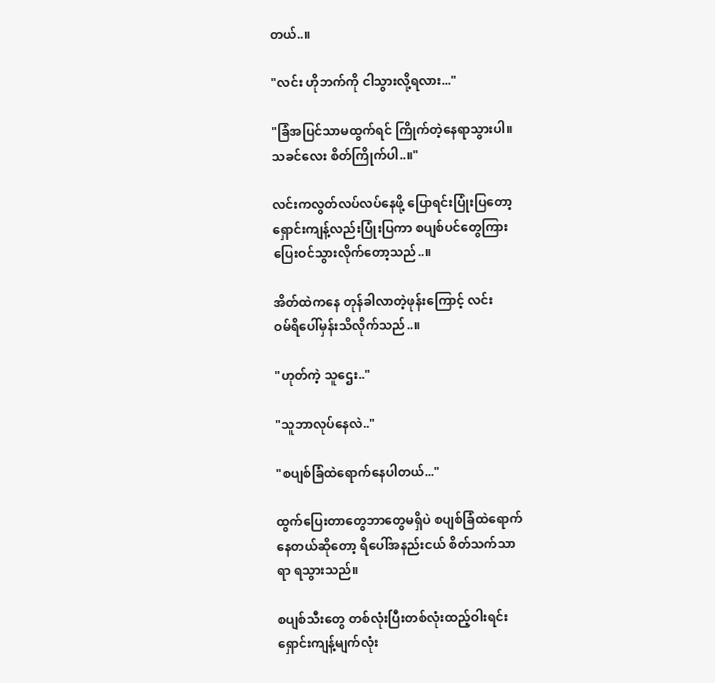တယ်..။

"လင်း ဟိုဘက်ကို ငါသွားလို့ရလား..."

"ခြံအပြင်သာမထွက်ရင် ကြိုက်တဲ့နေရာသွားပါ။
သခင်လေး စိတ်ကြိုက်ပါ..။"

လင်းကလွတ်လပ်လပ်နေဖို့ ပြောရင်းပြုံးပြတော့
ရှောင်းကျန့်လည်းပြုံးပြကာ စပျစ်ပင်တွေကြား
ပြေးဝင်သွားလိုက်တော့သည်..။

အိတ်ထဲကနေ တုန်ခါလာတဲ့ဖုန်းကြောင့် လင်း
ဝမ်ရိပေါ်မှန်းသိလိုက်သည်..။

"ဟုတ်ကဲ့ သူဌေး.."

"သူဘာလုပ်နေလဲ.."

"စပျစ်ခြံထဲရောက်နေပါတယ်..."

ထွက်ပြေးတာတွေဘာတွေမရှိပဲ စပျစ်ခြံထဲရောက်
နေတယ်ဆိုတော့ ရိပေါ်အနည်းငယ် စိတ်သက်သာ
ရာ ရသွားသည်။

စပျစ်သီးတွေ တစ်လုံးပြီးတစ်လုံးထည့်ဝါးရင်း
ရှောင်းကျန့်မျက်လုံး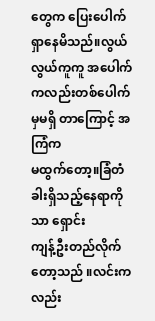တွေက ပြေးပေါက်ရှာနေမိသည်။လွယ်လွယ်ကူကူ အပေါက်
ကလည်းတစ်ပေါက်မှမရှိ တာကြောင့် အကြံက
မထွက်တော့။ခြံတံခါးရှိသည့်နေရာကိုသာ ရှောင်း
ကျန့်ဦးတည်လိုက်တော့သည် ။လင်းကလည်း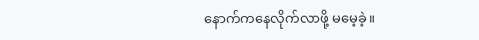နောက်ကနေလိုက်လာဖို့ မမေ့ခဲ့။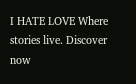I HATE LOVE Where stories live. Discover now